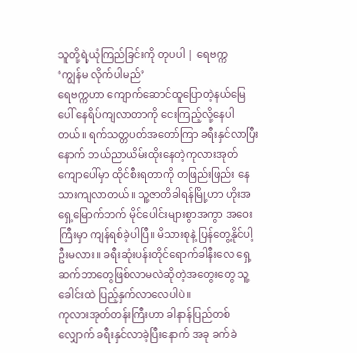သူတို့ရဲ့ယုံကြည်ခြင်းကို တုပပါ | ရေဗက္က
‘ကျွန်မ လိုက်ပါမည်’
ရေဗက္ကဟာ ကျောက်ဆောင်ထူပြောတဲ့နယ်မြေပေါ် နေရိပ်ကျလာတာကို ငေးကြည့်လို့နေပါတယ်။ ရက်သတ္တပတ်အတော်ကြာ ခရီးနှင်လာပြီးနောက် ဘယ်ညာယိမ်းထိုးနေတဲ့ကုလားအုတ်ကျောပေါ်မှာ ထိုင်စီးရတာကို တဖြည်းဖြည်း နေသားကျလာတယ်။ သူ့ဇာတိခါရန်မြို့ဟာ ဟိုးအရှေ့မြောက်ဘက် မိုင်ပေါင်းများစွာအကွာ အဝေးကြီးမှာ ကျန်ရစ်ခဲ့ပါပြီ။ မိသားစုနဲ့ ပြန်တွေ့နိုင်ပါ့ဦးမလား။ ခရီးဆုံးပန်းတိုင်ရောက်ခါနီးလေ ရှေ့ဆက်ဘာတွေဖြစ်လာမလဲဆိုတဲ့အတွေးတွေ သူ့ခေါင်းထဲ ပြည့်နှက်လာလေပါပဲ။
ကုလားအုတ်တန်းကြီးဟာ ခါနာန်ပြည်တစ်လျှောက် ခရီးနှင်လာခဲ့ပြီးနောက် အခု ခက်ခဲ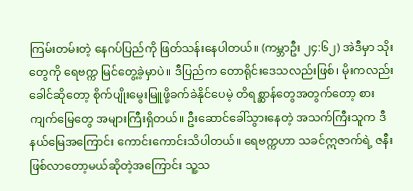ကြမ်းတမ်းတဲ့ နေဂပ်ပြည်ကို ဖြတ်သန်းနေပါတယ်။ (ကမ္ဘာဦး ၂၄:၆၂) အဲဒီမှာ သိုးတွေကို ရေဗက္က မြင်တွေ့ခဲ့မှာပဲ။ ဒီပြည်က တောရိုင်းဒေသလည်းဖြစ်၊ မိုးကလည်းခေါင်ဆိုတော့ စိုက်ပျိုးမွေးမြူဖို့ခက်ခဲနိုင်ပေမဲ့ တိရစ္ဆာန်တွေအတွက်တော့ စားကျက်မြေတွေ အများကြီးရှိတယ်။ ဦးဆောင်ခေါ်သွားနေတဲ့ အသက်ကြီးသူက ဒီနယ်မြေအကြောင်း ကောင်းကောင်းသိပါတယ်။ ရေဗက္ကဟာ သခင်ဣဇာက်ရဲ့ ဇနီးဖြစ်လာတော့မယ်ဆိုတဲ့အကြောင်း သူ့သ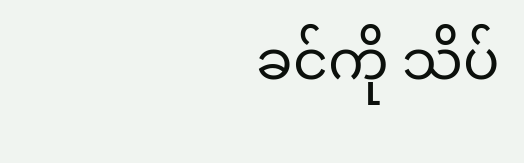ခင်ကို သိပ်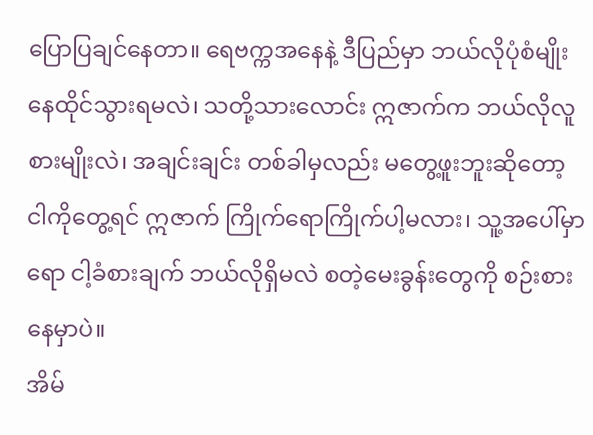ပြောပြချင်နေတာ။ ရေဗက္ကအနေနဲ့ ဒီပြည်မှာ ဘယ်လိုပုံစံမျိုး နေထိုင်သွားရမလဲ၊ သတို့သားလောင်း ဣဇာက်က ဘယ်လိုလူစားမျိုးလဲ၊ အချင်းချင်း တစ်ခါမှလည်း မတွေ့ဖူးဘူးဆိုတော့ ငါကိုတွေ့ရင် ဣဇာက် ကြိုက်ရောကြိုက်ပါ့မလား၊ သူ့အပေါ်မှာရော ငါ့ခံစားချက် ဘယ်လိုရှိမလဲ စတဲ့မေးခွန်းတွေကို စဉ်းစားနေမှာပဲ။
အိမ်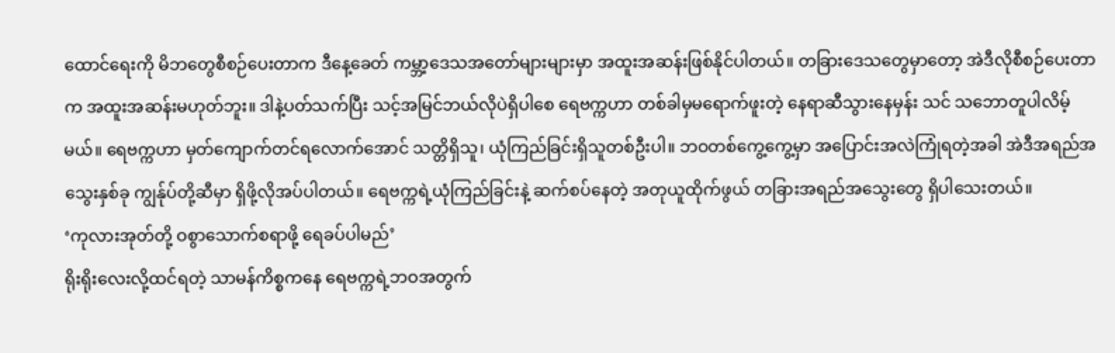ထောင်ရေးကို မိဘတွေစီစဉ်ပေးတာက ဒီနေ့ခေတ် ကမ္ဘာ့ဒေသအတော်များများမှာ အထူးအဆန်းဖြစ်နိုင်ပါတယ်။ တခြားဒေသတွေမှာတော့ အဲဒီလိုစီစဉ်ပေးတာက အထူးအဆန်းမဟုတ်ဘူး။ ဒါနဲ့ပတ်သက်ပြီး သင့်အမြင်ဘယ်လိုပဲရှိပါစေ ရေဗက္ကဟာ တစ်ခါမှမရောက်ဖူးတဲ့ နေရာဆီသွားနေမှန်း သင် သဘောတူပါလိမ့်မယ်။ ရေဗက္ကဟာ မှတ်ကျောက်တင်ရလောက်အောင် သတ္တိရှိသူ၊ ယုံကြည်ခြင်းရှိသူတစ်ဦးပါ။ ဘဝတစ်ကွေ့ကွေ့မှာ အပြောင်းအလဲကြုံရတဲ့အခါ အဲဒီအရည်အသွေးနှစ်ခု ကျွန်ုပ်တို့ဆီမှာ ရှိဖို့လိုအပ်ပါတယ်။ ရေဗက္ကရဲ့ယုံကြည်ခြင်းနဲ့ ဆက်စပ်နေတဲ့ အတုယူထိုက်ဖွယ် တခြားအရည်အသွေးတွေ ရှိပါသေးတယ်။
‘ကုလားအုတ်တို့ ဝစွာသောက်စရာဖို့ ရေခပ်ပါမည်’
ရိုးရိုးလေးလို့ထင်ရတဲ့ သာမန်ကိစ္စကနေ ရေဗက္ကရဲ့ဘဝအတွက်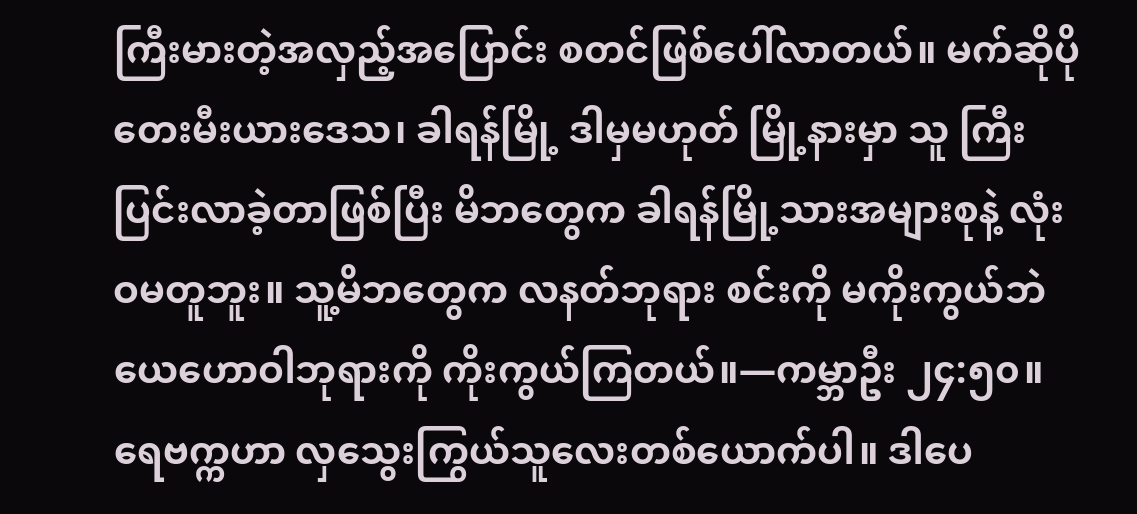ကြီးမားတဲ့အလှည့်အပြောင်း စတင်ဖြစ်ပေါ်လာတယ်။ မက်ဆိုပိုတေးမီးယားဒေသ၊ ခါရန်မြို့ ဒါမှမဟုတ် မြို့နားမှာ သူ ကြီးပြင်းလာခဲ့တာဖြစ်ပြီး မိဘတွေက ခါရန်မြို့သားအများစုနဲ့ လုံးဝမတူဘူး။ သူ့မိဘတွေက လနတ်ဘုရား စင်းကို မကိုးကွယ်ဘဲ ယေဟောဝါဘုရားကို ကိုးကွယ်ကြတယ်။—ကမ္ဘာဦး ၂၄:၅၀။
ရေဗက္ကဟာ လှသွေးကြွယ်သူလေးတစ်ယောက်ပါ။ ဒါပေ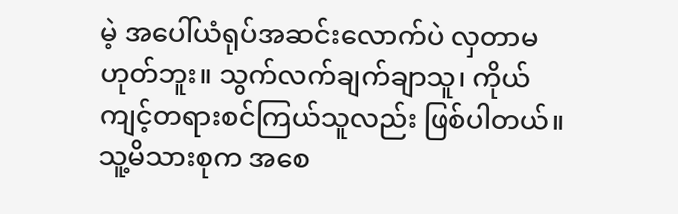မဲ့ အပေါ်ယံရုပ်အဆင်းလောက်ပဲ လှတာမဟုတ်ဘူး။ သွက်လက်ချက်ချာသူ၊ ကိုယ်ကျင့်တရားစင်ကြယ်သူလည်း ဖြစ်ပါတယ်။ သူ့မိသားစုက အစေ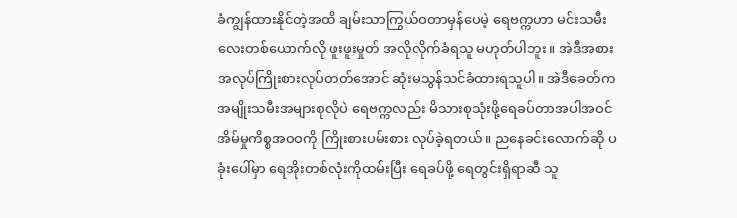ခံကျွန်ထားနိုင်တဲ့အထိ ချမ်းသာကြွယ်ဝတာမှန်ပေမဲ့ ရေဗက္ကဟာ မင်းသမီးလေးတစ်ယောက်လို ဖူးဖူးမှုတ် အလိုလိုက်ခံရသူ မဟုတ်ပါဘူး။ အဲဒီအစား အလုပ်ကြိုးစားလုပ်တတ်အောင် ဆုံးမသွန်သင်ခံထားရသူပါ။ အဲဒီခေတ်က အမျိုးသမီးအများစုလိုပဲ ရေဗက္ကလည်း မိသားစုသုံးဖို့ရေခပ်တာအပါအဝင် အိမ်မှုကိစ္စအဝဝကို ကြိုးစားပမ်းစား လုပ်ခဲ့ရတယ်။ ညနေခင်းလောက်ဆို ပခုံးပေါ်မှာ ရေအိုးတစ်လုံးကိုထမ်းပြီး ရေခပ်ဖို့ ရေတွင်းရှိရာဆီ သူ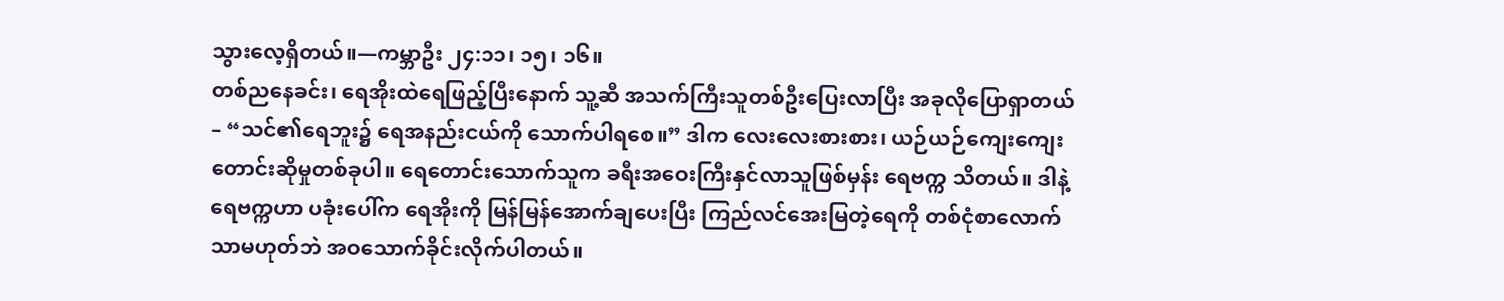သွားလေ့ရှိတယ်။—ကမ္ဘာဦး ၂၄:၁၁၊ ၁၅၊ ၁၆။
တစ်ညနေခင်း၊ ရေအိုးထဲရေဖြည့်ပြီးနောက် သူ့ဆီ အသက်ကြီးသူတစ်ဦးပြေးလာပြီး အခုလိုပြောရှာတယ်– “သင်၏ရေဘူး၌ ရေအနည်းငယ်ကို သောက်ပါရစေ။” ဒါက လေးလေးစားစား၊ ယဉ်ယဉ်ကျေးကျေး တောင်းဆိုမှုတစ်ခုပါ။ ရေတောင်းသောက်သူက ခရီးအဝေးကြီးနှင်လာသူဖြစ်မှန်း ရေဗက္က သိတယ်။ ဒါနဲ့ ရေဗက္ကဟာ ပခုံးပေါ်က ရေအိုးကို မြန်မြန်အောက်ချပေးပြီး ကြည်လင်အေးမြတဲ့ရေကို တစ်ငုံစာလောက်သာမဟုတ်ဘဲ အဝသောက်ခိုင်းလိုက်ပါတယ်။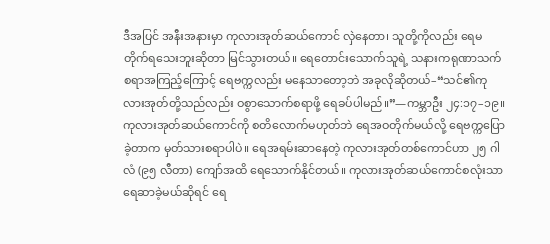ဒီအပြင် အနီးအနားမှာ ကုလားအုတ်ဆယ်ကောင် လှဲနေတာ၊ သူတို့ကိုလည်း ရေမတိုက်ရသေးဘူးဆိုတာ မြင်သွားတယ်။ ရေတောင်းသောက်သူရဲ့ သနားကရုဏာသက်စရာအကြည့်ကြောင့် ရေဗက္ကလည်း မနေသာတော့ဘဲ အခုလိုဆိုတယ်–“သင်၏ကုလားအုတ်တို့သည်လည်း ဝစွာသောက်စရာဖို့ ရေခပ်ပါမည်။”—ကမ္ဘာဦး ၂၄:၁၇–၁၉။
ကုလားအုတ်ဆယ်ကောင်ကို စတိလောက်မဟုတ်ဘဲ ရေအဝတိုက်မယ်လို့ ရေဗက္ကပြောခဲ့တာက မှတ်သားစရာပါပဲ။ ရေအရမ်းဆာနေတဲ့ ကုလားအုတ်တစ်ကောင်ဟာ ၂၅ ဂါလံ (၉၅ လီတာ) ကျော်အထိ ရေသောက်နိုင်တယ်။ ကုလားအုတ်ဆယ်ကောင်စလုံးသာ ရေဆာခဲ့မယ်ဆိုရင် ရေ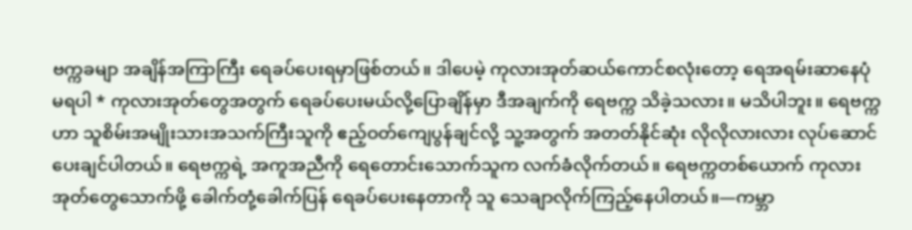ဗက္ကခမျာ အချိန်အကြာကြီး ရေခပ်ပေးရမှာဖြစ်တယ်။ ဒါပေမဲ့ ကုလားအုတ်ဆယ်ကောင်စလုံးတော့ ရေအရမ်းဆာနေပုံမရပါ * ကုလားအုတ်တွေအတွက် ရေခပ်ပေးမယ်လို့ပြောချိန်မှာ ဒီအချက်ကို ရေဗက္က သိခဲ့သလား။ မသိပါဘူး။ ရေဗက္ကဟာ သူစိမ်းအမျိုးသားအသက်ကြီးသူကို ဧည့်ဝတ်ကျေပွန်ချင်လို့ သူ့အတွက် အတတ်နိုင်ဆုံး လိုလိုလားလား လုပ်ဆောင်ပေးချင်ပါတယ်။ ရေဗက္ကရဲ့ အကူအညီကို ရေတောင်းသောက်သူက လက်ခံလိုက်တယ်။ ရေဗက္ကတစ်ယောက် ကုလားအုတ်တွေသောက်ဖို့ ခေါက်တုံ့ခေါက်ပြန် ရေခပ်ပေးနေတာကို သူ သေချာလိုက်ကြည့်နေပါတယ်။—ကမ္ဘာ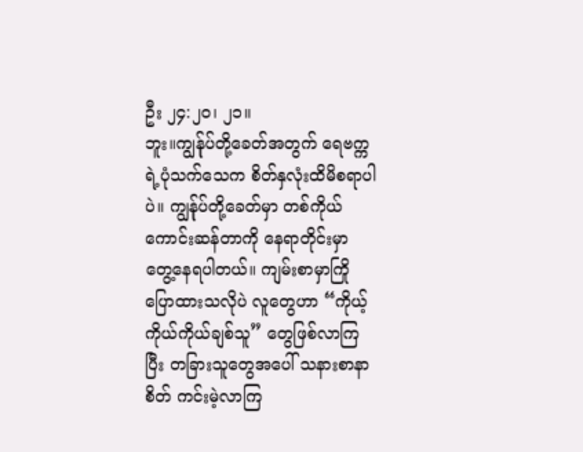ဦး ၂၄:၂၀၊ ၂၁။
ဘူး။ကျွန်ုပ်တို့ခေတ်အတွက် ရေဗက္ကရဲ့ပုံသက်သေက စိတ်နှလုံးထိမိစရာပါပဲ။ ကျွန်ုပ်တို့ခေတ်မှာ တစ်ကိုယ်ကောင်းဆန်တာကို နေရာတိုင်းမှာ တွေ့နေရပါတယ်။ ကျမ်းစာမှာကြိုပြောထားသလိုပဲ လူတွေဟာ “ကိုယ့်ကိုယ်ကိုယ်ချစ်သူ” တွေဖြစ်လာကြပြီး တခြားသူတွေအပေါ် သနားစာနာစိတ် ကင်းမဲ့လာကြ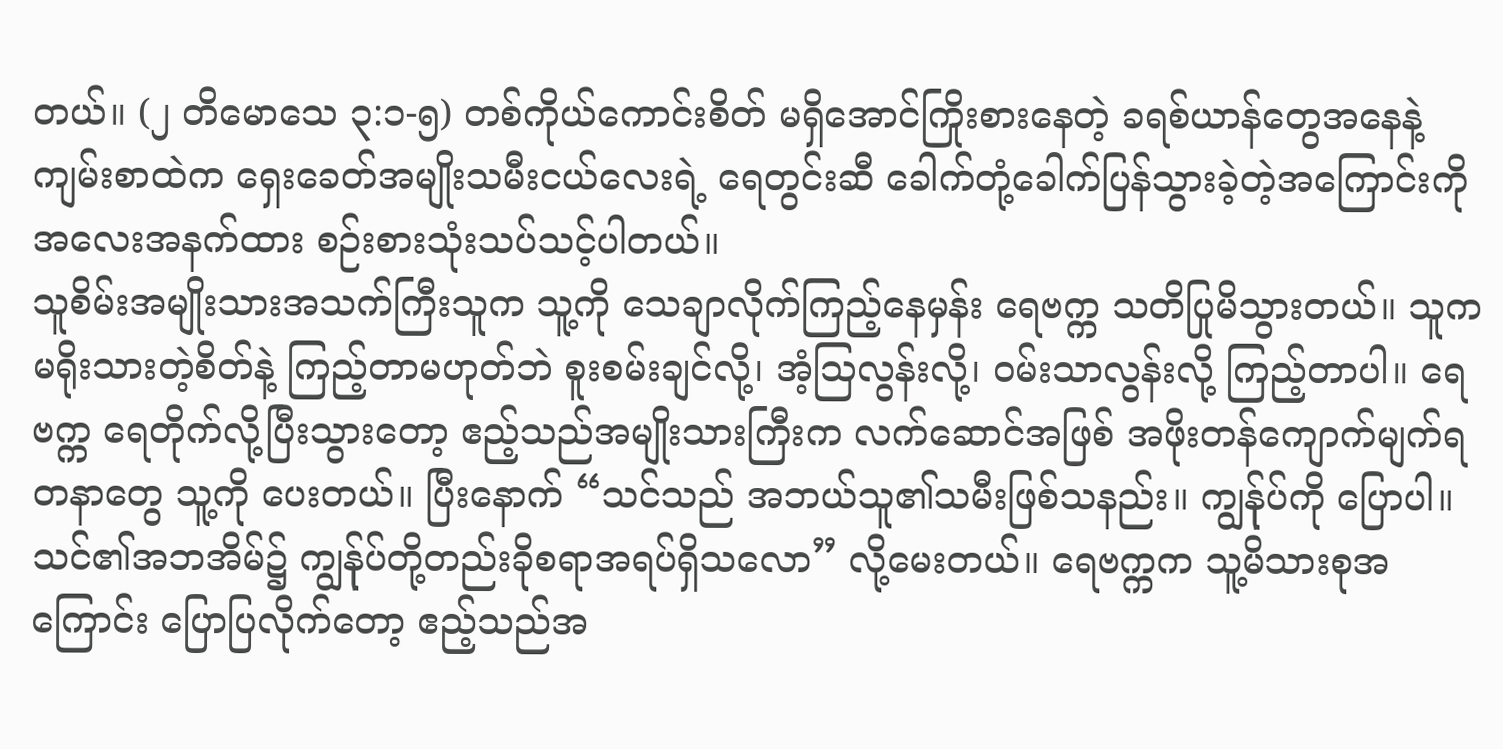တယ်။ (၂ တိမောသေ ၃:၁-၅) တစ်ကိုယ်ကောင်းစိတ် မရှိအောင်ကြိုးစားနေတဲ့ ခရစ်ယာန်တွေအနေနဲ့ ကျမ်းစာထဲက ရှေးခေတ်အမျိုးသမီးငယ်လေးရဲ့ ရေတွင်းဆီ ခေါက်တုံ့ခေါက်ပြန်သွားခဲ့တဲ့အကြောင်းကို အလေးအနက်ထား စဉ်းစားသုံးသပ်သင့်ပါတယ်။
သူစိမ်းအမျိုးသားအသက်ကြီးသူက သူ့ကို သေချာလိုက်ကြည့်နေမှန်း ရေဗက္က သတိပြုမိသွားတယ်။ သူက မရိုးသားတဲ့စိတ်နဲ့ ကြည့်တာမဟုတ်ဘဲ စူးစမ်းချင်လို့၊ အံ့ဩလွန်းလို့၊ ဝမ်းသာလွန်းလို့ ကြည့်တာပါ။ ရေဗက္က ရေတိုက်လို့ပြီးသွားတော့ ဧည့်သည်အမျိုးသားကြီးက လက်ဆောင်အဖြစ် အဖိုးတန်ကျောက်မျက်ရတနာတွေ သူ့ကို ပေးတယ်။ ပြီးနောက် “သင်သည် အဘယ်သူ၏သမီးဖြစ်သနည်း။ ကျွန်ုပ်ကို ပြောပါ။ သင်၏အဘအိမ်၌ ကျွန်ုပ်တို့တည်းခိုစရာအရပ်ရှိသလော” လို့မေးတယ်။ ရေဗက္ကက သူ့မိသားစုအကြောင်း ပြောပြလိုက်တော့ ဧည့်သည်အ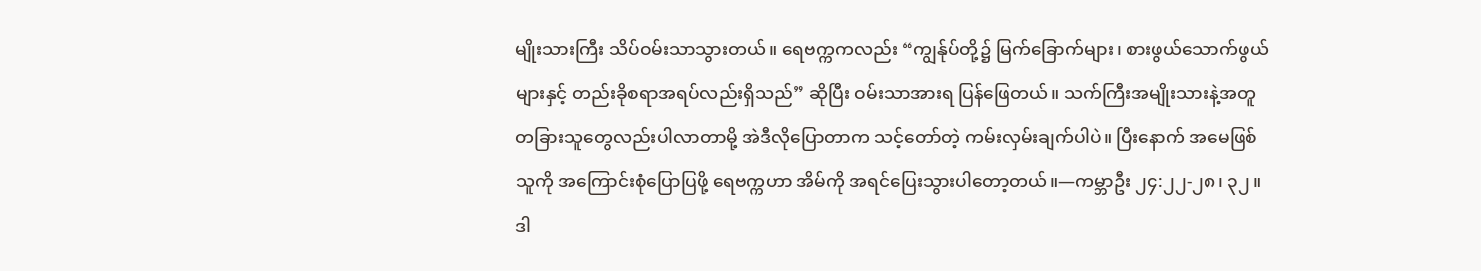မျိုးသားကြီး သိပ်ဝမ်းသာသွားတယ်။ ရေဗက္ကကလည်း “ကျွန်ုပ်တို့၌ မြက်ခြောက်များ၊ စားဖွယ်သောက်ဖွယ်များနှင့် တည်းခိုစရာအရပ်လည်းရှိသည်” ဆိုပြီး ဝမ်းသာအားရ ပြန်ဖြေတယ်။ သက်ကြီးအမျိုးသားနဲ့အတူ တခြားသူတွေလည်းပါလာတာမို့ အဲဒီလိုပြောတာက သင့်တော်တဲ့ ကမ်းလှမ်းချက်ပါပဲ။ ပြီးနောက် အမေဖြစ်သူကို အကြောင်းစုံပြောပြဖို့ ရေဗက္ကဟာ အိမ်ကို အရင်ပြေးသွားပါတော့တယ်။—ကမ္ဘာဦး ၂၄:၂၂-၂၈၊ ၃၂။
ဒါ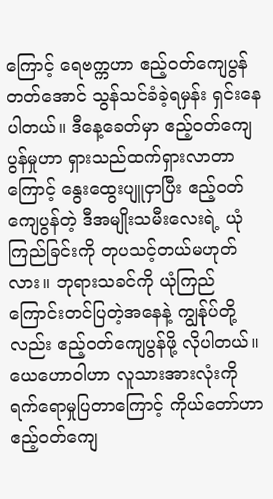ကြောင့် ရေဗက္ကဟာ ဧည့်ဝတ်ကျေပွန်တတ်အောင် သွန်သင်ခံခဲ့ရမှန်း ရှင်းနေပါတယ်။ ဒီနေ့ခေတ်မှာ ဧည့်ဝတ်ကျေပွန်မှုဟာ ရှားသည်ထက်ရှားလာတာကြောင့် နွေးထွေးပျူငှာပြီး ဧည့်ဝတ်ကျေပွန်တဲ့ ဒီအမျိုးသမီးလေးရဲ့ ယုံကြည်ခြင်းကို တုပသင့်တယ်မဟုတ်လား။ ဘုရားသခင်ကို ယုံကြည်ကြောင်းတင်ပြတဲ့အနေနဲ့ ကျွန်ုပ်တို့လည်း ဧည့်ဝတ်ကျေပွန်ဖို့ လိုပါတယ်။ ယေဟောဝါဟာ လူသားအားလုံးကို ရက်ရောမှုပြတာကြောင့် ကိုယ်တော်ဟာ ဧည့်ဝတ်ကျေ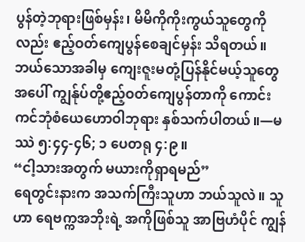ပွန်တဲ့ဘုရားဖြစ်မှန်း၊ မိမိကိုကိုးကွယ်သူတွေကိုလည်း ဧည့်ဝတ်ကျေပွန်စေချင်မှန်း သိရတယ်။ ဘယ်သောအခါမှ ကျေးဇူးမတုံ့ပြန်နိုင်မယ့်သူတွေအပေါ် ကျွန်ုပ်တို့ဧည့်ဝတ်ကျေပွန်တာကို ကောင်းကင်ဘုံစံယေဟောဝါဘုရား နှစ်သက်ပါတယ်။—မဿဲ ၅:၄၄-၄၆; ၁ ပေတရု ၄:၉။
“ငါ့သားအတွက် မယားကိုရှာရမည်”
ရေတွင်းနားက အသက်ကြီးသူဟာ ဘယ်သူလဲ။ သူဟာ ရေဗက္ကအဘိုးရဲ့ အကိုဖြစ်သူ အာဗြဟံပိုင် ကျွန်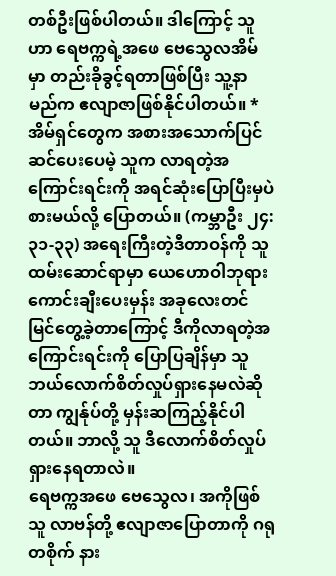တစ်ဦးဖြစ်ပါတယ်။ ဒါကြောင့် သူဟာ ရေဗက္ကရဲ့အဖေ ဗေသွေလအိမ်မှာ တည်းခိုခွင့်ရတာဖြစ်ပြီး သူ့နာမည်က ဧလျာဇာဖြစ်နိုင်ပါတယ်။ * အိမ်ရှင်တွေက အစားအသောက်ပြင်ဆင်ပေးပေမဲ့ သူက လာရတဲ့အကြောင်းရင်းကို အရင်ဆုံးပြောပြီးမှပဲ စားမယ်လို့ ပြောတယ်။ (ကမ္ဘာဦး ၂၄:၃၁-၃၃) အရေးကြီးတဲ့ဒီတာဝန်ကို သူ ထမ်းဆောင်ရာမှာ ယေဟောဝါဘုရားကောင်းချီးပေးမှန်း အခုလေးတင် မြင်တွေ့ခဲ့တာကြောင့် ဒီကိုလာရတဲ့အကြောင်းရင်းကို ပြောပြချိန်မှာ သူ ဘယ်လောက်စိတ်လှုပ်ရှားနေမလဲဆိုတာ ကျွန်ုပ်တို့ မှန်းဆကြည့်နိုင်ပါတယ်။ ဘာလို့ သူ ဒီလောက်စိတ်လှုပ်ရှားနေရတာလဲ။
ရေဗက္ကအဖေ ဗေသွေလ၊ အကိုဖြစ်သူ လာဗန်တို့ ဧလျာဇာပြောတာကို ဂရုတစိုက် နား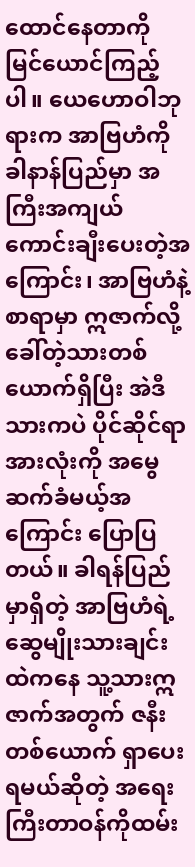ထောင်နေတာကို မြင်ယောင်ကြည့်ပါ။ ယေဟောဝါဘုရားက အာဗြဟံကို ခါနာန်ပြည်မှာ အကြီးအကျယ်ကောင်းချီးပေးတဲ့အကြောင်း၊ အာဗြဟံနဲ့စာရာမှာ ဣဇာက်လို့ခေါ်တဲ့သားတစ်ယောက်ရှိပြီး အဲဒီသားကပဲ ပိုင်ဆိုင်ရာအားလုံးကို အမွေဆက်ခံမယ့်အကြောင်း ပြောပြတယ်။ ခါရန်ပြည်မှာရှိတဲ့ အာဗြဟံရဲ့ဆွေမျိုးသားချင်းထဲကနေ သူ့သားဣဇာက်အတွက် ဇနီးတစ်ယောက် ရှာပေးရမယ်ဆိုတဲ့ အရေးကြီးတာဝန်ကိုထမ်း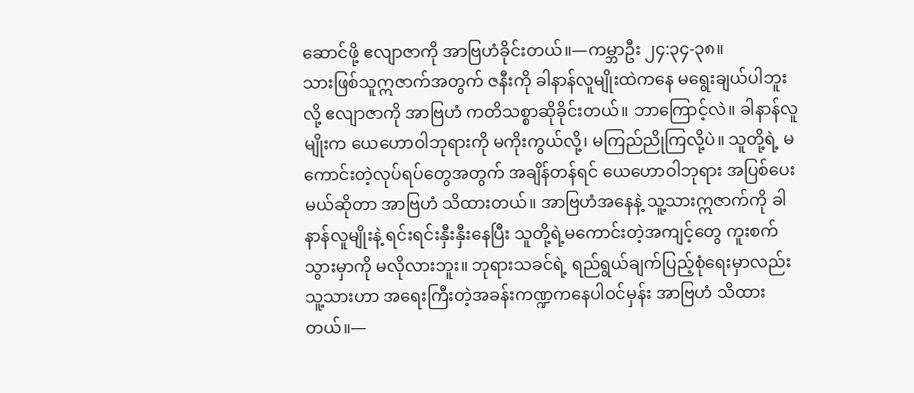ဆောင်ဖို့ ဧလျာဇာကို အာဗြဟံခိုင်းတယ်။—ကမ္ဘာဦး ၂၄:၃၄-၃၈။
သားဖြစ်သူဣဇာက်အတွက် ဇနီးကို ခါနာန်လူမျိုးထဲကနေ မရွေးချယ်ပါဘူးလို့ ဧလျာဇာကို အာဗြဟံ ကတိသစ္စာဆိုခိုင်းတယ်။ ဘာကြောင့်လဲ။ ခါနာန်လူမျိုးက ယေဟောဝါဘုရားကို မကိုးကွယ်လို့၊ မကြည်ညိုကြလို့ပဲ။ သူတို့ရဲ့ မကောင်းတဲ့လုပ်ရပ်တွေအတွက် အချိန်တန်ရင် ယေဟောဝါဘုရား အပြစ်ပေးမယ်ဆိုတာ အာဗြဟံ သိထားတယ်။ အာဗြဟံအနေနဲ့ သူ့သားဣဇာက်ကို ခါနာန်လူမျိုးနဲ့ ရင်းရင်းနှီးနှီးနေပြီး သူတို့ရဲ့မကောင်းတဲ့အကျင့်တွေ ကူးစက်သွားမှာကို မလိုလားဘူး။ ဘုရားသခင်ရဲ့ ရည်ရွယ်ချက်ပြည့်စုံရေးမှာလည်း သူ့သားဟာ အရေးကြီးတဲ့အခန်းကဏ္ဍကနေပါဝင်မှန်း အာဗြဟံ သိထားတယ်။—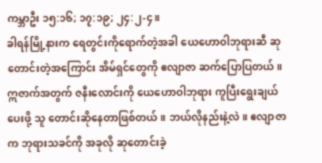ကမ္ဘာဦး ၁၅:၁၆; ၁၇:၁၉; ၂၄:၂-၄။
ခါရန်မြို့နားက ရေတွင်းကိုရောက်တဲ့အခါ ယေဟောဝါဘုရားဆီ ဆုတောင်းတဲ့အကြောင်း အိမ်ရှင်တွေကို ဧလျာဇာ ဆက်ပြောပြတယ်။ ဣဇာက်အတွက် ဇနီးလောင်းကို ယေဟောဝါဘုရား ကူပြီးရွေးချယ်ပေးဖို့ သူ တောင်းဆိုနေတာဖြစ်တယ်။ ဘယ်လိုနည်းနဲ့လဲ။ ဧလျာဇာက ဘုရားသခင်ကို အခုလို ဆုတောင်းခဲ့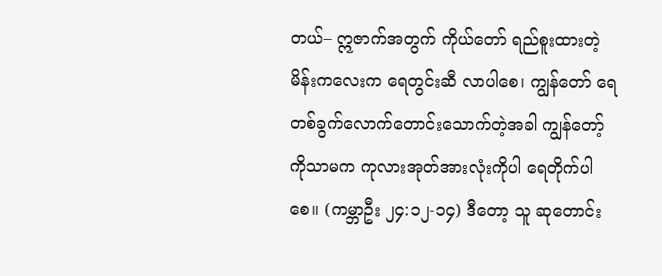တယ်– ဣဇာက်အတွက် ကိုယ်တော် ရည်စူးထားတဲ့မိန်းကလေးက ရေတွင်းဆီ လာပါစေ၊ ကျွန်တော် ရေတစ်ခွက်လောက်တောင်းသောက်တဲ့အခါ ကျွန်တော့်ကိုသာမက ကုလားအုတ်အားလုံးကိုပါ ရေတိုက်ပါစေ။ (ကမ္ဘာဦး ၂၄:၁၂-၁၄) ဒီတော့ သူ ဆုတောင်း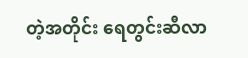တဲ့အတိုင်း ရေတွင်းဆီလာ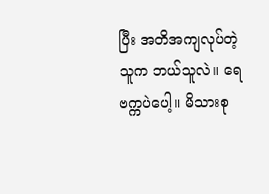ပြီး အတိအကျလုပ်တဲ့သူက ဘယ်သူလဲ။ ရေဗက္ကပဲပေါ့။ မိသားစု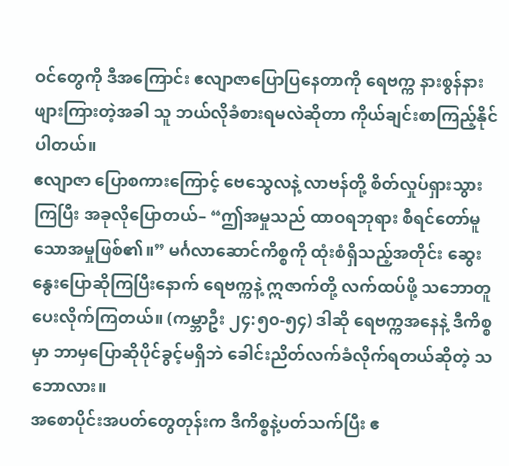ဝင်တွေကို ဒီအကြောင်း ဧလျာဇာပြောပြနေတာကို ရေဗက္က နားစွန်နားဖျားကြားတဲ့အခါ သူ ဘယ်လိုခံစားရမလဲဆိုတာ ကိုယ်ချင်းစာကြည့်နိုင်ပါတယ်။
ဧလျာဇာ ပြောစကားကြောင့် ဗေသွေလနဲ့ လာဗန်တို့ စိတ်လှုပ်ရှားသွားကြပြီး အခုလိုပြောတယ်– “ဤအမှုသည် ထာဝရဘုရား စီရင်တော်မူသောအမှုဖြစ်၏။” မင်္ဂလာဆောင်ကိစ္စကို ထုံးစံရှိသည့်အတိုင်း ဆွေးနွေးပြောဆိုကြပြီးနောက် ရေဗက္ကနဲ့ ဣဇာက်တို့ လက်ထပ်ဖို့ သဘောတူပေးလိုက်ကြတယ်။ (ကမ္ဘာဦး ၂၄:၅၀-၅၄) ဒါဆို ရေဗက္ကအနေနဲ့ ဒီကိစ္စမှာ ဘာမှပြောဆိုပိုင်ခွင့်မရှိဘဲ ခေါင်းညိတ်လက်ခံလိုက်ရတယ်ဆိုတဲ့ သဘောလား။
အစောပိုင်းအပတ်တွေတုန်းက ဒီကိစ္စနဲ့ပတ်သက်ပြီး ဧ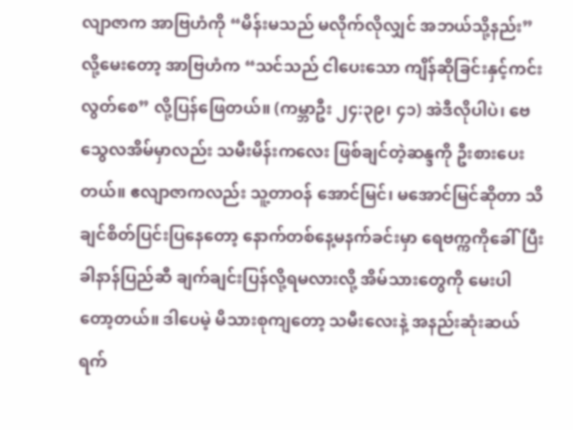လျာဇာက အာဗြဟံကို “မိန်းမသည် မလိုက်လိုလျှင် အဘယ်သို့နည်း” လို့မေးတော့ အာဗြဟံက “သင်သည် ငါပေးသော ကျိန်ဆိုခြင်းနှင့်ကင်းလွတ်စေ” လို့ပြန်ဖြေတယ်။ (ကမ္ဘာဦး ၂၄:၃၉၊ ၄၁) အဲဒီလိုပါပဲ၊ ဗေသွေလအိမ်မှာလည်း သမီးမိန်းကလေး ဖြစ်ချင်တဲ့ဆန္ဒကို ဦးစားပေးတယ်။ ဧလျာဇာကလည်း သူ့တာဝန် အောင်မြင်၊ မအောင်မြင်ဆိုတာ သိချင်စိတ်ပြင်းပြနေတော့ နောက်တစ်နေ့မနက်ခင်းမှာ ရေဗက္ကကိုခေါ်ပြီး ခါနာန်ပြည်ဆီ ချက်ချင်းပြန်လို့ရမလားလို့ အိမ်သားတွေကို မေးပါတော့တယ်။ ဒါပေမဲ့ မိသားစုကျတော့ သမီးလေးနဲ့ အနည်းဆုံးဆယ်ရက်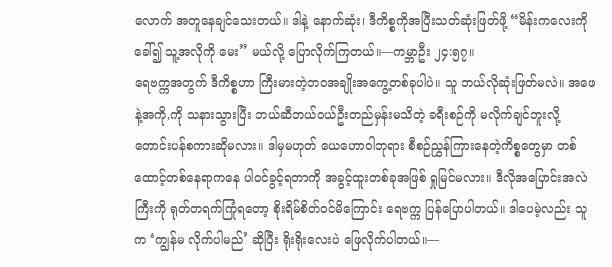လောက် အတူနေချင်သေးတယ်။ ဒါနဲ့ နောက်ဆုံး၊ ဒီကိစ္စကိုအပြီးသတ်ဆုံးဖြတ်ဖို့ “မိန်းကလေးကိုခေါ်၍ သူ့အလိုကို မေး” မယ်လို့ ပြောလိုက်ကြတယ်။—ကမ္ဘာဦး ၂၄:၅၇။
ရေဗက္ကအတွက် ဒီကိစ္စဟာ ကြီးမားတဲ့ဘဝအချိုးအကွေ့တစ်ခုပါပဲ။ သူ ဘယ်လိုဆုံးဖြတ်မလဲ။ အဖေနဲ့အကို,ကို သနားသွားပြီး ဘယ်ဆီဘယ်ဝယ်ဦးတည်မှန်းမသိတဲ့ ခရီးစဉ်ကို မလိုက်ချင်ဘူးလို့ တောင်းပန်စကားဆိုမလား။ ဒါမှမဟုတ် ယေဟောဝါဘုရား စီစဉ်ညွှန်ကြားနေတဲ့ကိစ္စတွေမှာ တစ်ထောင့်တစ်နေရာကနေ ပါဝင်ခွင့်ရတာကို အခွင့်ထူးတစ်ခုအဖြစ် ရှုမြင်မလား။ ဒီလိုအပြောင်းအလဲကြီးကို ရုတ်တရက်ကြုံရတော့ စိုးရိမ်စိတ်ဝင်မိကြောင်း ရေဗက္က ပြန်ပြောပါတယ်။ ဒါပေမဲ့လည်း သူက ‘ကျွန်မ လိုက်ပါမည်’ ဆိုပြီး ရိုးရိုးလေးပဲ ဖြေလိုက်ပါတယ်။—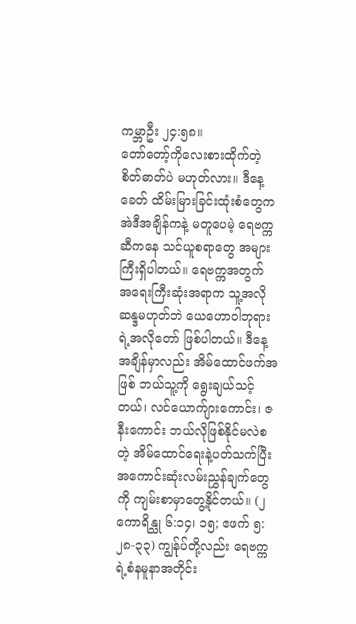ကမ္ဘာဦး ၂၄:၅၈။
တော်တော့်ကိုလေးစားထိုက်တဲ့ စိတ်ဓာတ်ပဲ မဟုတ်လား။ ဒီနေ့ခေတ် ထိမ်းမြားခြင်းထုံးစံတွေက အဲဒီအချိန်ကနဲ့ မတူပေမဲ့ ရေဗက္ကဆီကနေ သင်ယူစရာတွေ အများကြီးရှိပါတယ်။ ရေဗက္ကအတွက် အရေးကြီးဆုံးအရာက သူ့အလိုဆန္ဒမဟုတ်ဘဲ ယေဟောဝါဘုရားရဲ့အလိုတော် ဖြစ်ပါတယ်။ ဒီနေ့အချိန်မှာလည်း အိမ်ထောင်ဖက်အဖြစ် ဘယ်သူ့ကို ရွေးချယ်သင့်တယ်၊ လင်ယောက်ျားကောင်း၊ ဇနီးကောင်း ဘယ်လိုဖြစ်နိုင်မလဲစတဲ့ အိမ်ထောင်ရေးနဲ့ပတ်သက်ပြီး အကောင်းဆုံးလမ်းညွှန်ချက်တွေကို ကျမ်းစာမှာတွေ့နိုင်တယ်။ (၂ ကောရိန္သု ၆:၁၄၊ ၁၅; ဧဖက် ၅:၂၈-၃၃) ကျွန်ုပ်တို့လည်း ရေဗက္ကရဲ့စံနမူနာအတိုင်း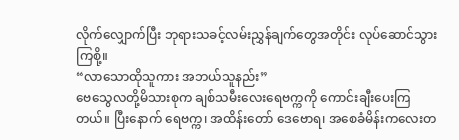လိုက်လျှောက်ပြီး ဘုရားသခင့်လမ်းညွှန်ချက်တွေအတိုင်း လုပ်ဆောင်သွားကြစို့။
“လာသောထိုသူကား အဘယ်သူနည်း”
ဗေသွေလတို့မိသားစုက ချစ်သမီးလေးရေဗက္ကကို ကောင်းချီးပေးကြတယ်။ ပြီးနောက် ရေဗက္က၊ အထိန်းတော် ဒေဗောရ၊ အစေခံမိန်းကလေးတ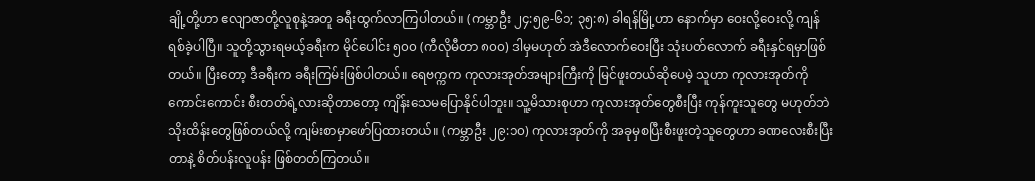ချို့တို့ဟာ ဧလျာဇာတို့လူစုနဲ့အတူ ခရီးထွက်လာကြပါတယ်။ (ကမ္ဘာဦး ၂၄:၅၉-၆၁; ၃၅:၈) ခါရန်မြို့ဟာ နောက်မှာ ဝေးလို့ဝေးလို့ ကျန်ရစ်ခဲ့ပါပြီ။ သူတို့သွားရမယ့်ခရီးက မိုင်ပေါင်း ၅၀၀ (ကီလိုမီတာ ၈၀၀) ဒါမှမဟုတ် အဲဒီလောက်ဝေးပြီး သုံးပတ်လောက် ခရီးနှင်ရမှာဖြစ်တယ်။ ပြီးတော့ ဒီခရီးက ခရီးကြမ်းဖြစ်ပါတယ်။ ရေဗက္ကက ကုလားအုတ်အများကြီးကို မြင်ဖူးတယ်ဆိုပေမဲ့ သူဟာ ကုလားအုတ်ကို ကောင်းကောင်း စီးတတ်ရဲ့လားဆိုတာတော့ ကျိန်းသေမပြောနိုင်ပါဘူး။ သူ့မိသားစုဟာ ကုလားအုတ်တွေစီးပြီး ကုန်ကူးသူတွေ မဟုတ်ဘဲ သိုးထိန်းတွေဖြစ်တယ်လို့ ကျမ်းစာမှာဖော်ပြထားတယ်။ (ကမ္ဘာဦး ၂၉:၁၀) ကုလားအုတ်ကို အခုမှစပြီးစီးဖူးတဲ့သူတွေဟာ ခဏလေးစီးပြီးတာနဲ့ စိတ်ပန်းလူပန်း ဖြစ်တတ်ကြတယ်။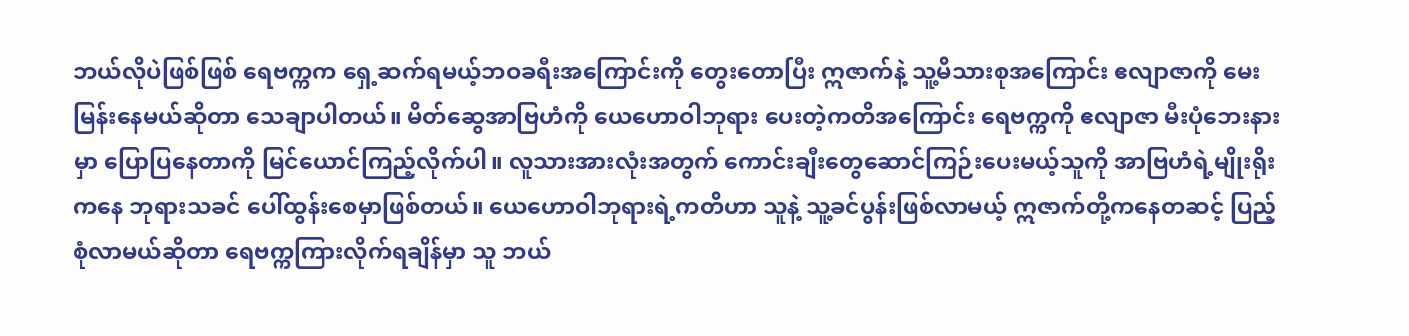ဘယ်လိုပဲဖြစ်ဖြစ် ရေဗက္ကက ရှေ့ဆက်ရမယ့်ဘဝခရီးအကြောင်းကို တွေးတောပြီး ဣဇာက်နဲ့ သူ့မိသားစုအကြောင်း ဧလျာဇာကို မေးမြန်းနေမယ်ဆိုတာ သေချာပါတယ်။ မိတ်ဆွေအာဗြဟံကို ယေဟောဝါဘုရား ပေးတဲ့ကတိအကြောင်း ရေဗက္ကကို ဧလျာဇာ မီးပုံဘေးနားမှာ ပြောပြနေတာကို မြင်ယောင်ကြည့်လိုက်ပါ။ လူသားအားလုံးအတွက် ကောင်းချီးတွေဆောင်ကြဉ်းပေးမယ့်သူကို အာဗြဟံရဲ့မျိုးရိုးကနေ ဘုရားသခင် ပေါ်ထွန်းစေမှာဖြစ်တယ်။ ယေဟောဝါဘုရားရဲ့ကတိဟာ သူနဲ့ သူ့ခင်ပွန်းဖြစ်လာမယ့် ဣဇာက်တို့ကနေတဆင့် ပြည့်စုံလာမယ်ဆိုတာ ရေဗက္ကကြားလိုက်ရချိန်မှာ သူ ဘယ်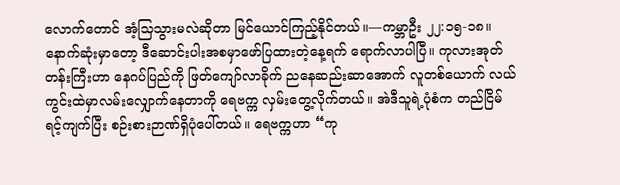လောက်တောင် အံ့သြသွားမလဲဆိုတာ မြင်ယောင်ကြည့်နိုင်တယ်။—ကမ္ဘာဦး ၂၂:၁၅-၁၈။
နောက်ဆုံးမှာတော့ ဒီဆောင်းပါးအစမှာဖော်ပြထားတဲ့နေ့ရက် ရောက်လာပါပြီ။ ကုလားအုတ်တန်းကြီးဟာ နေဂပ်ပြည်ကို ဖြတ်ကျော်လာခိုက် ညနေဆည်းဆာအောက် လူတစ်ယောက် လယ်ကွင်းထဲမှာလမ်းလျှောက်နေတာကို ရေဗက္က လှမ်းတွေ့လိုက်တယ်။ အဲဒီသူရဲ့ပုံစံက တည်ငြိမ်ရင့်ကျက်ပြီး စဉ်းစားဉာဏ်ရှိပုံပေါ်တယ်။ ရေဗက္ကဟာ “ကု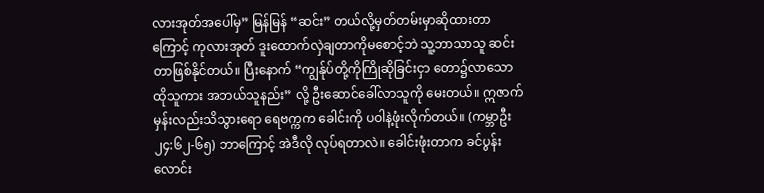လားအုတ်အပေါ်မှ” မြန်မြန် “ဆင်း” တယ်လို့မှတ်တမ်းမှာဆိုထားတာကြောင့် ကုလားအုတ် ဒူးထောက်လှဲချတာကိုမစောင့်ဘဲ သူ့ဘာသာသူ ဆင်းတာဖြစ်နိုင်တယ်။ ပြီးနောက် “ကျွန်ုပ်တို့ကိုကြိုဆိုခြင်းငှာ တော၌လာသောထိုသူကား အဘယ်သူနည်း” လို့ ဦးဆောင်ခေါ်လာသူကို မေးတယ်။ ဣဇာက်မှန်းလည်းသိသွားရော ရေဗက္ကက ခေါင်းကို ပဝါနဲ့ဖုံးလိုက်တယ်။ (ကမ္ဘာဦး ၂၄:၆၂-၆၅) ဘာကြောင့် အဲဒီလို လုပ်ရတာလဲ။ ခေါင်းဖုံးတာက ခင်ပွန်းလောင်း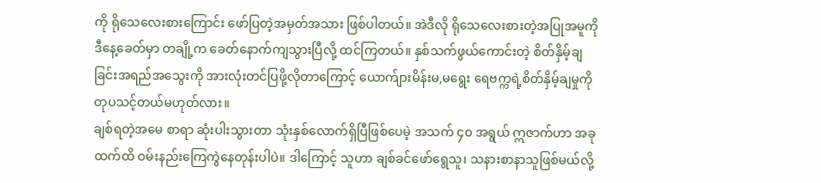ကို ရိုသေလေးစားကြောင်း ဖော်ပြတဲ့အမှတ်အသား ဖြစ်ပါတယ်။ အဲဒီလို ရိုသေလေးစားတဲ့အပြုအမူကို ဒီနေ့ခေတ်မှာ တချို့က ခေတ်နောက်ကျသွားပြီလို့ ထင်ကြတယ်။ နှစ်သက်ဖွယ်ကောင်းတဲ့ စိတ်နှိမ့်ချခြင်းအရည်အသွေးကို အားလုံးတင်ပြဖို့လိုတာကြောင့် ယောက်ျားမိန်းမ,မရွေး ရေဗက္ကရဲ့စိတ်နှိမ့်ချမှုကို တုပသင့်တယ်မဟုတ်လား။
ချစ်ရတဲ့အမေ စာရာ ဆုံးပါးသွားတာ သုံးနှစ်လောက်ရှိပြီဖြစ်ပေမဲ့ အသက် ၄၀ အရွယ် ဣဇာက်ဟာ အခုထက်ထိ ဝမ်းနည်းကြေကွဲနေတုန်းပါပဲ။ ဒါကြောင့် သူဟာ ချစ်ခင်ဖော်ရွေသူ၊ သနားစာနာသူဖြစ်မယ်လို့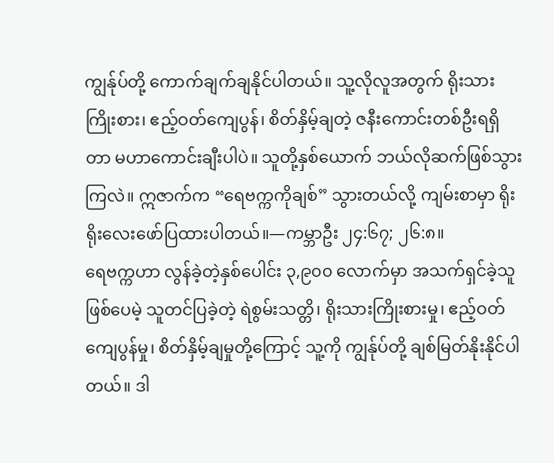ကျွန်ုပ်တို့ ကောက်ချက်ချနိုင်ပါတယ်။ သူ့လိုလူအတွက် ရိုးသားကြိုးစား၊ ဧည့်ဝတ်ကျေပွန်၊ စိတ်နှိမ့်ချတဲ့ ဇနီးကောင်းတစ်ဦးရရှိတာ မဟာကောင်းချီးပါပဲ။ သူတို့နှစ်ယောက် ဘယ်လိုဆက်ဖြစ်သွားကြလဲ။ ဣဇာက်က “ရေဗက္ကကိုချစ်” သွားတယ်လို့ ကျမ်းစာမှာ ရိုးရိုးလေးဖော်ပြထားပါတယ်။—ကမ္ဘာဦး ၂၄:၆၇; ၂၆:၈။
ရေဗက္ကဟာ လွန်ခဲ့တဲ့နှစ်ပေါင်း ၃,၉၀၀ လောက်မှာ အသက်ရှင်ခဲ့သူဖြစ်ပေမဲ့ သူတင်ပြခဲ့တဲ့ ရဲစွမ်းသတ္တိ၊ ရိုးသားကြိုးစားမှု၊ ဧည့်ဝတ်ကျေပွန်မှု၊ စိတ်နှိမ့်ချမှုတို့ကြောင့် သူ့ကို ကျွန်ုပ်တို့ ချစ်မြတ်နိုးနိုင်ပါတယ်။ ဒါ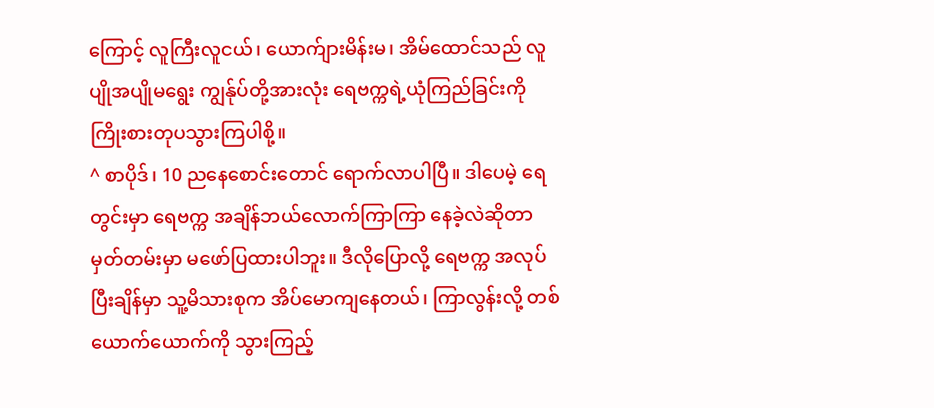ကြောင့် လူကြီးလူငယ်၊ ယောက်ျားမိန်းမ၊ အိမ်ထောင်သည် လူပျိုအပျိုမရွေး ကျွန်ုပ်တို့အားလုံး ရေဗက္ကရဲ့ယုံကြည်ခြင်းကို ကြိုးစားတုပသွားကြပါစို့။
^ စာပိုဒ်၊ 10 ညနေစောင်းတောင် ရောက်လာပါပြီ။ ဒါပေမဲ့ ရေတွင်းမှာ ရေဗက္က အချိန်ဘယ်လောက်ကြာကြာ နေခဲ့လဲဆိုတာ မှတ်တမ်းမှာ မဖော်ပြထားပါဘူး။ ဒီလိုပြောလို့ ရေဗက္က အလုပ်ပြီးချိန်မှာ သူ့မိသားစုက အိပ်မောကျနေတယ်၊ ကြာလွန်းလို့ တစ်ယောက်ယောက်ကို သွားကြည့်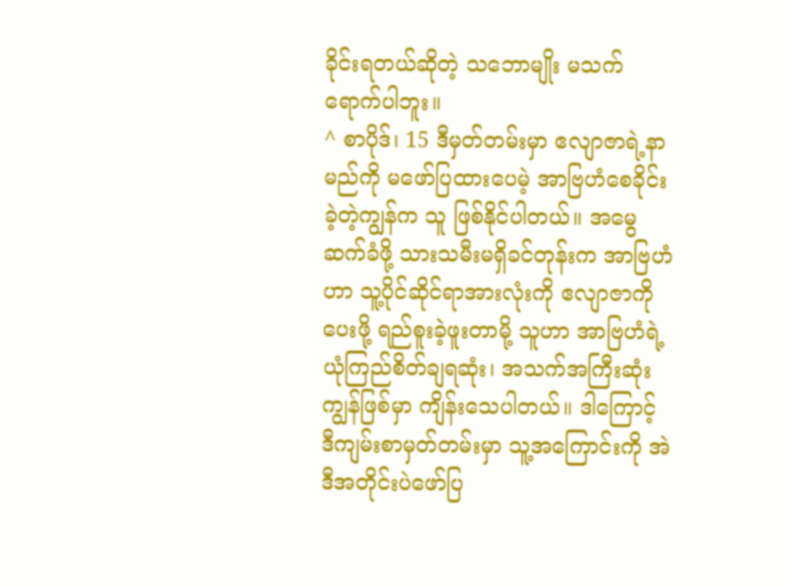ခိုင်းရတယ်ဆိုတဲ့ သဘောမျိုး မသက်ရောက်ပါဘူး။
^ စာပိုဒ်၊ 15 ဒီမှတ်တမ်းမှာ ဧလျာဇာရဲ့နာမည်ကို မဖော်ပြထားပေမဲ့ အာဗြဟံစေခိုင်းခဲ့တဲ့ကျွန်က သူ ဖြစ်နိုင်ပါတယ်။ အမွေဆက်ခံဖို့ သားသမီးမရှိခင်တုန်းက အာဗြဟံဟာ သူ့ပိုင်ဆိုင်ရာအားလုံးကို ဧလျာဇာကိုပေးဖို့ ရည်စူးခဲ့ဖူးတာမို့ သူဟာ အာဗြဟံရဲ့ ယုံကြည်စိတ်ချရဆုံး၊ အသက်အကြီးဆုံးကျွန်ဖြစ်မှာ ကျိန်းသေပါတယ်။ ဒါကြောင့် ဒီကျမ်းစာမှတ်တမ်းမှာ သူ့အကြောင်းကို အဲဒီအတိုင်းပဲဖော်ပြ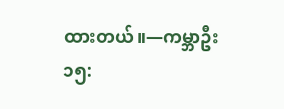ထားတယ်။—ကမ္ဘာဦး ၁၅: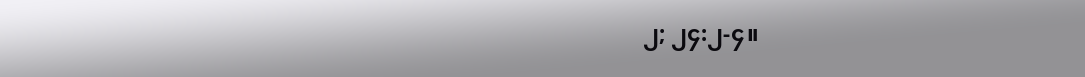၂; ၂၄:၂-၄။